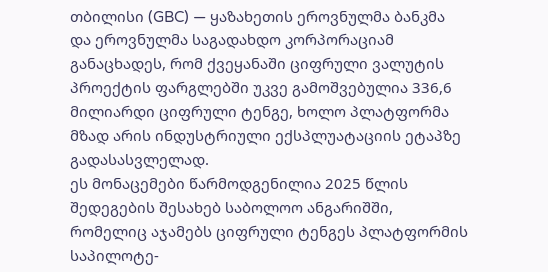თბილისი (GBC) — ყაზახეთის ეროვნულმა ბანკმა და ეროვნულმა საგადახდო კორპორაციამ განაცხადეს, რომ ქვეყანაში ციფრული ვალუტის პროექტის ფარგლებში უკვე გამოშვებულია 336,6 მილიარდი ციფრული ტენგე, ხოლო პლატფორმა მზად არის ინდუსტრიული ექსპლუატაციის ეტაპზე გადასასვლელად.
ეს მონაცემები წარმოდგენილია 2025 წლის შედეგების შესახებ საბოლოო ანგარიშში, რომელიც აჯამებს ციფრული ტენგეს პლატფორმის საპილოტე-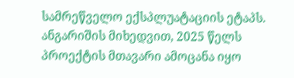სამრეწველო ექსპლუატაციის ეტაპს.
ანგარიშის მიხედვით, 2025 წელს პროექტის მთავარი ამოცანა იყო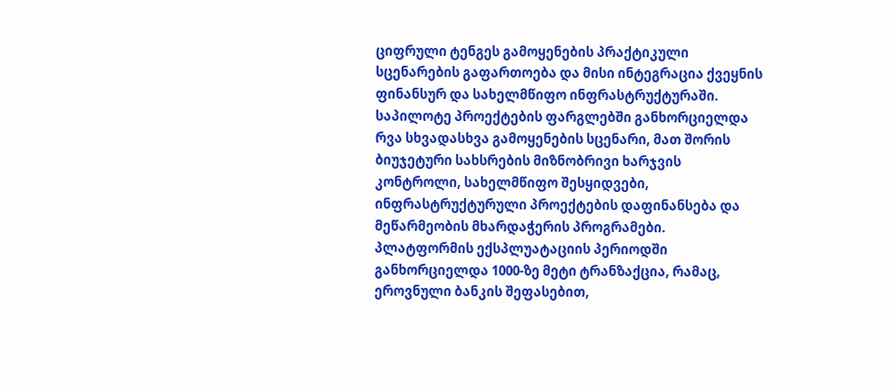ციფრული ტენგეს გამოყენების პრაქტიკული სცენარების გაფართოება და მისი ინტეგრაცია ქვეყნის ფინანსურ და სახელმწიფო ინფრასტრუქტურაში. საპილოტე პროექტების ფარგლებში განხორციელდა რვა სხვადასხვა გამოყენების სცენარი, მათ შორის ბიუჯეტური სახსრების მიზნობრივი ხარჯვის კონტროლი, სახელმწიფო შესყიდვები, ინფრასტრუქტურული პროექტების დაფინანსება და მეწარმეობის მხარდაჭერის პროგრამები.
პლატფორმის ექსპლუატაციის პერიოდში განხორციელდა 1000-ზე მეტი ტრანზაქცია, რამაც, ეროვნული ბანკის შეფასებით,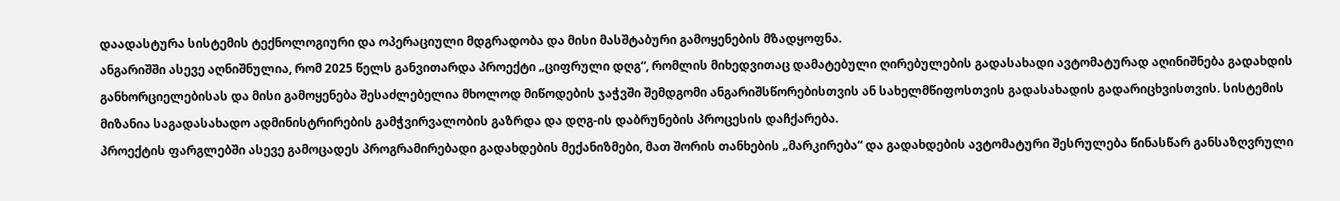დაადასტურა სისტემის ტექნოლოგიური და ოპერაციული მდგრადობა და მისი მასშტაბური გამოყენების მზადყოფნა.
ანგარიშში ასევე აღნიშნულია, რომ 2025 წელს განვითარდა პროექტი „ციფრული დღგ“, რომლის მიხედვითაც დამატებული ღირებულების გადასახადი ავტომატურად აღინიშნება გადახდის განხორციელებისას და მისი გამოყენება შესაძლებელია მხოლოდ მიწოდების ჯაჭვში შემდგომი ანგარიშსწორებისთვის ან სახელმწიფოსთვის გადასახადის გადარიცხვისთვის. სისტემის მიზანია საგადასახადო ადმინისტრირების გამჭვირვალობის გაზრდა და დღგ-ის დაბრუნების პროცესის დაჩქარება.
პროექტის ფარგლებში ასევე გამოცადეს პროგრამირებადი გადახდების მექანიზმები, მათ შორის თანხების „მარკირება“ და გადახდების ავტომატური შესრულება წინასწარ განსაზღვრული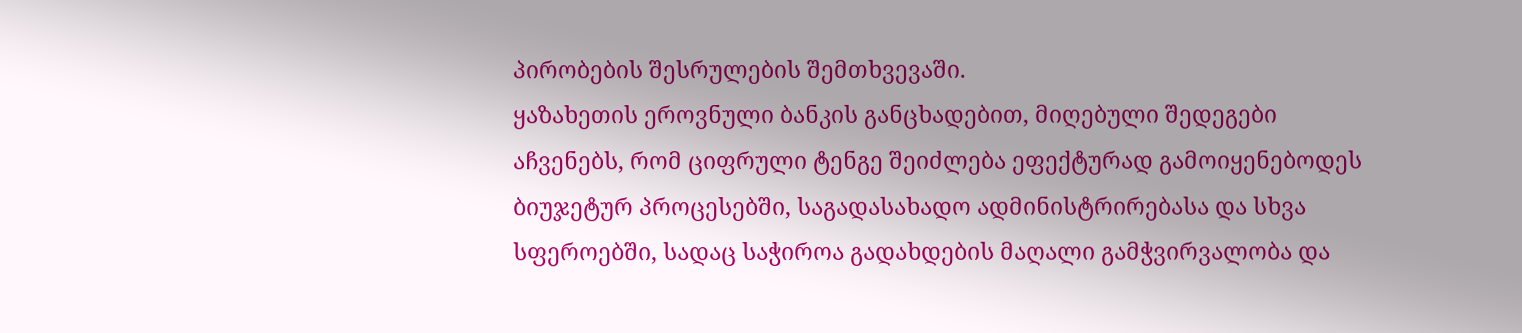პირობების შესრულების შემთხვევაში.
ყაზახეთის ეროვნული ბანკის განცხადებით, მიღებული შედეგები აჩვენებს, რომ ციფრული ტენგე შეიძლება ეფექტურად გამოიყენებოდეს ბიუჯეტურ პროცესებში, საგადასახადო ადმინისტრირებასა და სხვა სფეროებში, სადაც საჭიროა გადახდების მაღალი გამჭვირვალობა და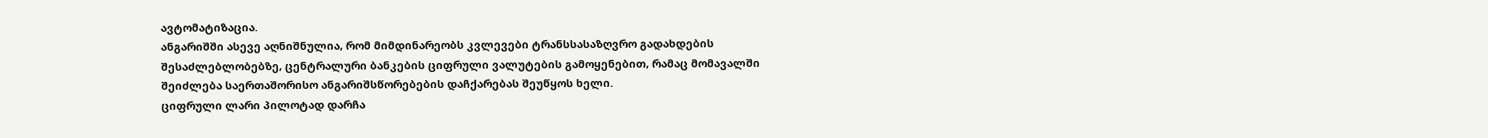ავტომატიზაცია.
ანგარიშში ასევე აღნიშნულია, რომ მიმდინარეობს კვლევები ტრანსსასაზღვრო გადახდების შესაძლებლობებზე, ცენტრალური ბანკების ციფრული ვალუტების გამოყენებით, რამაც მომავალში შეიძლება საერთაშორისო ანგარიშსწორებების დაჩქარებას შეუწყოს ხელი.
ციფრული ლარი პილოტად დარჩა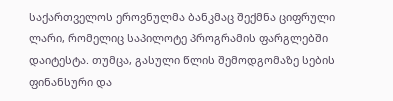საქართველოს ეროვნულმა ბანკმაც შექმნა ციფრული ლარი, რომელიც საპილოტე პროგრამის ფარგლებში დაიტესტა. თუმცა, გასული წლის შემოდგომაზე სების ფინანსური და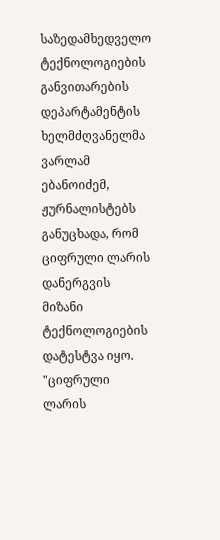საზედამხედველო ტექნოლოგიების განვითარების დეპარტამენტის ხელმძღვანელმა ვარლამ ებანოიძემ, ჟურნალისტებს განუცხადა, რომ ციფრული ლარის დანერგვის მიზანი ტექნოლოგიების დატესტვა იყო.
"ციფრული ლარის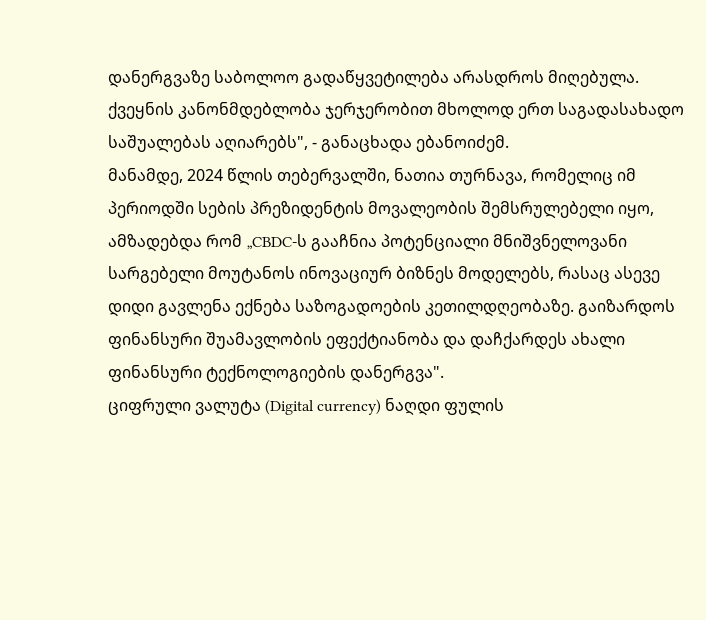დანერგვაზე საბოლოო გადაწყვეტილება არასდროს მიღებულა. ქვეყნის კანონმდებლობა ჯერჯერობით მხოლოდ ერთ საგადასახადო საშუალებას აღიარებს", - განაცხადა ებანოიძემ.
მანამდე, 2024 წლის თებერვალში, ნათია თურნავა, რომელიც იმ პერიოდში სების პრეზიდენტის მოვალეობის შემსრულებელი იყო, ამზადებდა რომ „CBDC-ს გააჩნია პოტენციალი მნიშვნელოვანი სარგებელი მოუტანოს ინოვაციურ ბიზნეს მოდელებს, რასაც ასევე დიდი გავლენა ექნება საზოგადოების კეთილდღეობაზე. გაიზარდოს ფინანსური შუამავლობის ეფექტიანობა და დაჩქარდეს ახალი ფინანსური ტექნოლოგიების დანერგვა".
ციფრული ვალუტა (Digital currency) ნაღდი ფულის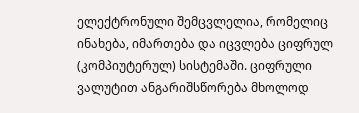ელექტრონული შემცვლელია, რომელიც ინახება, იმართება და იცვლება ციფრულ (კომპიუტერულ) სისტემაში. ციფრული ვალუტით ანგარიშსწორება მხოლოდ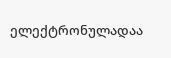ელექტრონულადაა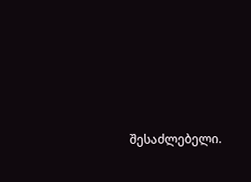შესაძლებელი.